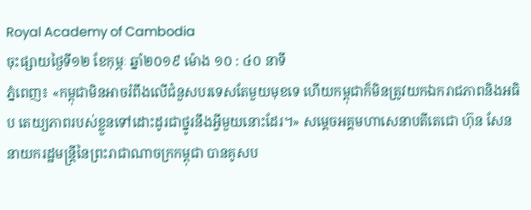Royal Academy of Cambodia
ចុះផ្សាយថ្ងៃទី១២ ខែកុម្ភៈ ឆ្នាំ២០១៩ ម៉ោង ១០ : ៤០ នាទី
ភ្នំពេញ៖ «កម្ពុជាមិនអាចរំពឹងលើជំនួសបរទេសតែមួយមុខទេ ហើយកម្ពុជាក៏មិនត្រូវយកឯករាជភាពនិងអធិប តេយ្យភាពរបស់ខ្លួនទៅដោះដូរជាថ្នូរនឹងអ្វីមួយនោះដែរ។» សម្ដេចអគ្គមហាសេនាបតីតេជោ ហ៊ុន សែន នាយករដ្ឋមន្ត្រីនៃព្រះរាជាណាចក្រកម្ពុជា បានគូសប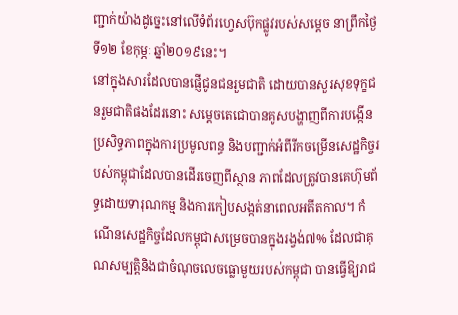ញ្ជាក់យ៉ាងដូច្នេះនៅលើទំព័រហ្វេសប៊ុកផ្លូវរបស់សម្ដេច នាព្រឹកថ្ងៃទី១២ ខែកុម្ភៈ ឆ្នាំ២០១៩នេះ។
នៅក្នុងសារដែលបានផ្ញើជូនជនរួមជាតិ ដោយបានសួរសុខទុក្ខជនរួមជាតិផងដែរនោះ សម្ដេចតេជោបានគូសបង្ហាញពីការបង្កើនប្រសិទ្ធភាពក្នុងការប្រមូលពន្ធ និងបញ្ជាក់អំពីរីកចម្រើនសេដ្ឋកិច្ចរបស់កម្ពុជាដែលបានដើរចេញពីស្ថាន ភាពដែលត្រូវបានគេហ៊ុមព័ទ្ធដោយទារុណកម្ម និងការកៀបសង្កត់នាពេលអតីតកាល។ កំណើនសេដ្ឋកិច្ចដែលកម្ពុជាសម្រេចបានក្នុងរង្វង់៧% ដែលជាគុណសម្បត្តិនិងជាចំណុចលេចធ្លោមួយរបស់កម្ពុជា បានធ្វើឱ្យរាជ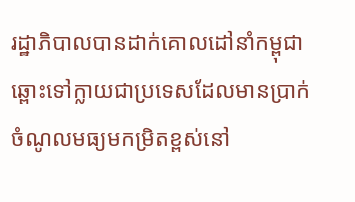រដ្ឋាភិបាលបានដាក់គោលដៅនាំកម្ពុជាឆ្ពោះទៅក្លាយជាប្រទេសដែលមានប្រាក់ចំណូលមធ្យមកម្រិតខ្ពស់នៅ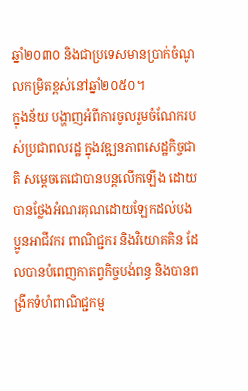ឆ្នាំ២០៣០ និងជាប្រទេសមានប្រាក់ចំណូលកម្រិតខ្ពស់នៅឆ្នាំ២០៥០។
ក្នុងន័យ បង្ហាញអំពីការចូលរួមចំណែករបស់ប្រជាពលរដ្ឋ ក្នុងវឌ្ឍនភាពសេដ្ឋកិច្ចជាតិ សម្ដេចតេជោបានបន្តលើកឡើង ដោយបានថ្លែងអំណរគុណដោយឡែកដល់បងប្អូនអាជីវករ ពាណិជ្ជករ និងវិយោគគិន ដែលបានបំពេញកាតព្វកិច្ចបង់ពន្ធ និងបានពង្រីកទំហំពាណិជ្ជកម្ម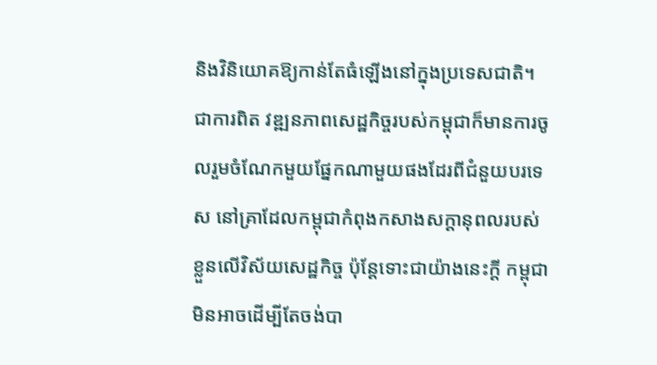និងវិនិយោគឱ្យកាន់តែធំឡើងនៅក្នុងប្រទេសជាតិ។
ជាការពិត វឌ្ឍនភាពសេដ្ឋកិច្ចរបស់កម្ពុជាក៏មានការចូលរួមចំណែកមួយផ្នែកណាមួយផងដែរពីជំនួយបរទេស នៅគ្រាដែលកម្ពុជាកំពុងកសាងសក្ដានុពលរបស់ខ្លួនលើវិស័យសេដ្ឋកិច្ច ប៉ុន្តែទោះជាយ៉ាងនេះក្ដី កម្ពុជាមិនអាចដើម្បីតែចង់បា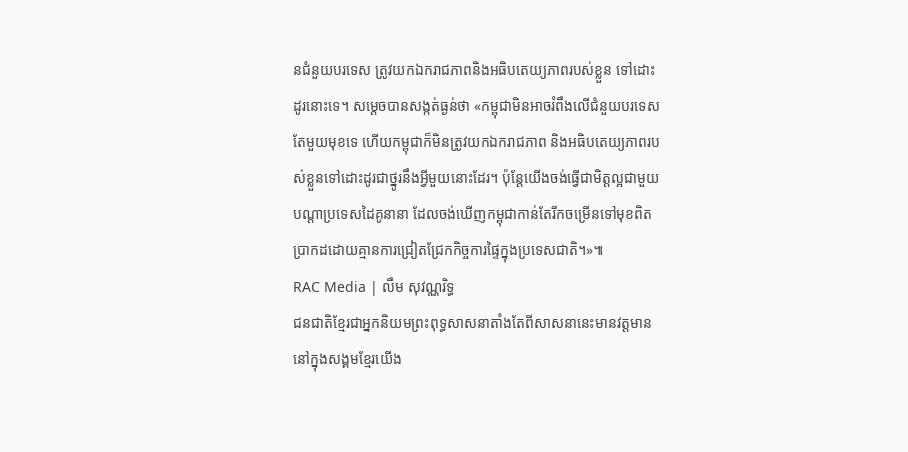នជំនួយបរទេស ត្រូវយកឯករាជភាពនិងអធិបតេយ្យភាពរបស់ខ្លួន ទៅដោះដូរនោះទេ។ សម្ដេចបានសង្កត់ធ្ងន់ថា «កម្ពុជាមិនអាចរំពឹងលើជំនួយបរទេសតែមួយមុខទេ ហើយកម្ពុជាក៏មិនត្រូវយកឯករាជភាព និងអធិបតេយ្យភាពរបស់ខ្លួនទៅដោះដូរជាថ្នូរនឹងអ្វីមួយនោះដែរ។ ប៉ុន្តែយើងចង់ធ្វើជាមិត្តល្អជាមួយបណ្តាប្រទេសដៃគូនានា ដែលចង់ឃើញកម្ពុជាកាន់តែរីកចម្រើនទៅមុខពិតប្រាកដដោយគ្មានការជ្រៀតជ្រែកកិច្ចការផ្ទៃក្នុងប្រទេសជាតិ។»៕
RAC Media | លឹម សុវណ្ណរិទ្ធ
ជនជាតិខ្មែរជាអ្នកនិយមព្រះពុទ្ធសាសនាតាំងតែពីសាសនានេះមានវត្តមាននៅក្នុងសង្គមខ្មែរយើង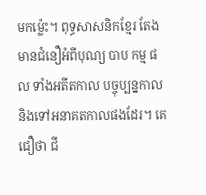មកម៉្លេះ។ ពុទ្ធសាសនិកខ្មែរ តែងមានជំនឿអំពីបុណ្យ បាប កម្ម ផល ទាំងអតីតកាល បច្ចុប្បន្នកាល និងទៅអនាគតកាលផងដែរ។ គេជឿថា ជី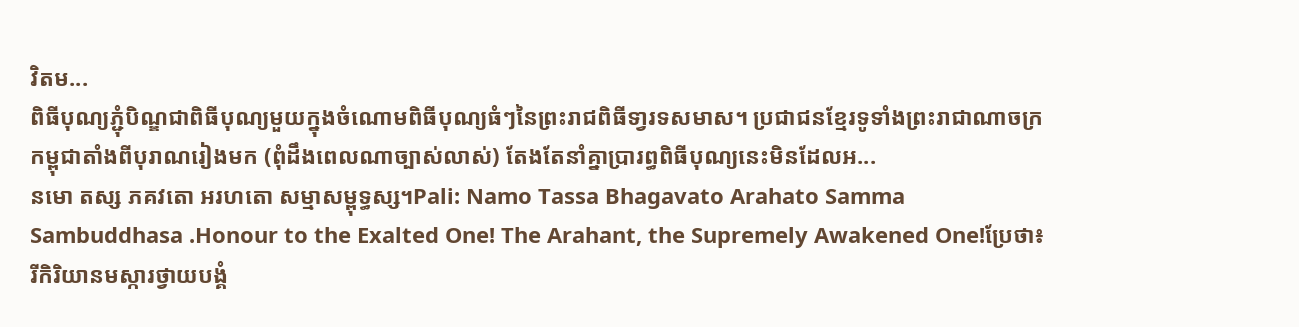វិតម...
ពិធីបុណ្យភ្ជុំបិណ្ឌជាពិធីបុណ្យមួយក្នុងចំណោមពិធីបុណ្យធំៗនៃព្រះរាជពិធីទា្វរទសមាស។ ប្រជាជនខ្មែរទូទាំងព្រះរាជាណាចក្រកម្ពុជាតាំងពីបុរាណរៀងមក (ពុំដឹងពេលណាច្បាស់លាស់) តែងតែនាំគ្នាប្រារព្ធពិធីបុណ្យនេះមិនដែលអ...
នមោ តស្ស ភគវតោ អរហតោ សម្មាសម្ពុទ្ធស្ស។Pali: Namo Tassa Bhagavato Arahato Samma Sambuddhasa .Honour to the Exalted One! The Arahant, the Supremely Awakened One!ប្រែថា៖រីកិរិយានមស្ការថ្វាយបង្គំ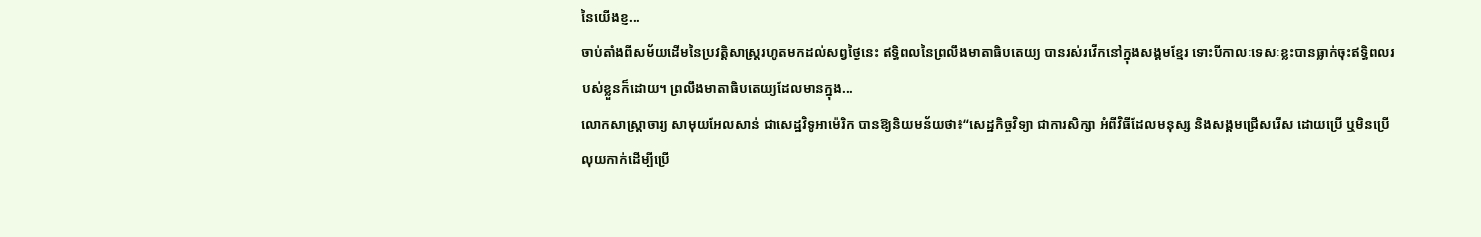នៃយើងខ្ញ...
ចាប់តាំងពីសម័យដើមនៃប្រវត្តិសាស្ត្ររហូតមកដល់សព្វថ្ងៃនេះ ឥទ្ធិពលនៃព្រលឹងមាតាធិបតេយ្យ បានរស់រវើកនៅក្នុងសង្គមខ្មែរ ទោះបីកាលៈទេសៈខ្លះបានធ្លាក់ចុះឥទ្ធិពលរបស់ខ្លួនក៏ដោយ។ ព្រលឹងមាតាធិបតេយ្យដែលមានក្នុង...
លោកសាស្ដ្រាចារ្យ សាមុយអែលសាន់ ជាសេដ្ឋវិទូអាម៉េរិក បានឱ្យនិយមន័យថា៖“សេដ្ឋកិច្ចវិទ្យា ជាការសិក្សា អំពីវិធីដែលមនុស្ស និងសង្គមជ្រើសរើស ដោយប្រើ ឬមិនប្រើលុយកាក់ដើម្បីប្រើ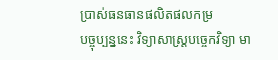ប្រាស់ធនធានផលិតផលកម្រ
បច្ចុប្បន្ននេះ វិទ្យាសាស្ដ្របច្ចេកវិទ្យា មា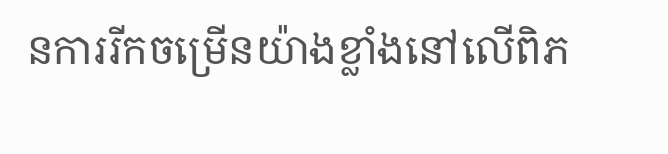នការរីកចម្រើនយ៉ាងខ្លាំងនៅលើពិភ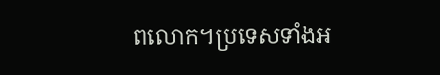ពលោក។ប្រទេសទាំងអ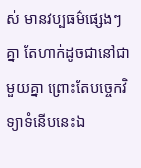ស់ មានវប្បធម៌ផ្សេងៗគ្នា តែហាក់ដូចជានៅជាមួយគ្នា ព្រោះតែបច្ចេកវិទ្យាទំនើបនេះឯ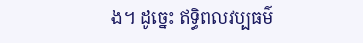ង។ ដូច្នេះ ឥទ្ធិពលវប្បធម៌